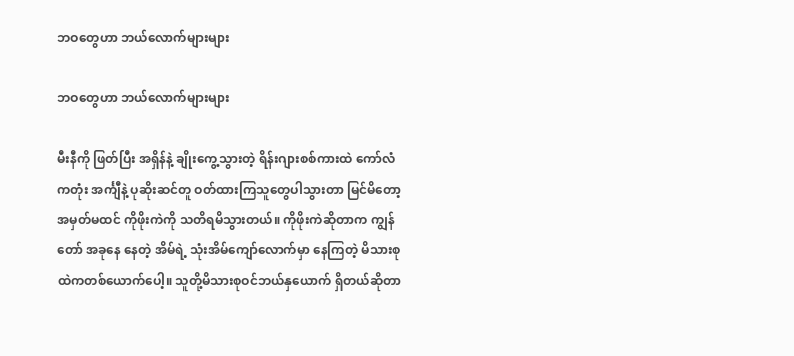ဘဝတွေဟာ ဘယ်လောက်များများ

ဘဝတွေဟာ ဘယ်လောက်များများ

မီးနီကို ဖြတ်ပြီး အရှိန်နဲ့ ချိုးကွေ့သွားတဲ့ ရိန်းဂျားစစ်ကားထဲ ကော်လံကတုံး အင်္ကျီနဲ့ ပုဆိုးဆင်တူ ဝတ်ထားကြသူတွေပါသွားတာ မြင်မိတော့ အမှတ်မထင် ကိုဖိုးကဲကို သတိရမိသွားတယ်။ ကိုဖိုးကဲဆိုတာက ကျွန်တော် အခုနေ နေတဲ့ အိမ်ရဲ့ သုံးအိမ်ကျော်လောက်မှာ နေကြတဲ့ မိသားစုထဲကတစ်ယောက်ပေါ့။ သူတို့မိသားစုဝင်ဘယ်နှယောက် ရှိတယ်ဆိုတာ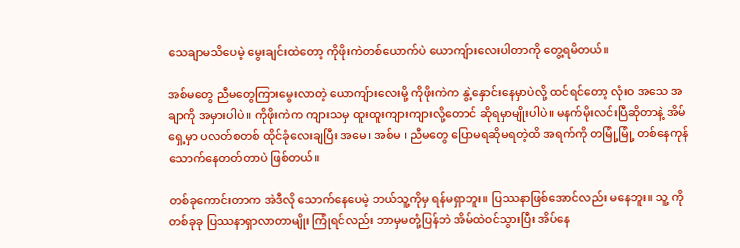သေချာမသိပေမဲ့ မွေးချင်းထဲတော့ ကိုဖိုးကဲတစ်ယောက်ပဲ ယောကျ်ားလေးပါတာကို တွေ့ရမိတယ်။

အစ်မတွေ ညီမတွေကြားမွေးလာတဲ့ ယောကျ်ားလေးမို့ ကိုဖိုးကဲက နွဲ့နှောင်းနေမှာပဲလို့ ထင်ရင်တော့ လုံးဝ အသေ အချာကို အမှားပါပဲ။ ကိုဖိုးကဲက ကျားသမှ ထူးထူးကျားကျားလို့တောင် ဆိုရမှာမျိုးပါပဲ။ မနက်မိုးလင်းပြီဆိုတာနဲ့ အိမ်ရှေ့မှာ ပလတ်စတစ် ထိုင်ခုံလေးချပြီး အမေ၊ အစ်မ ၊ ညီမတွေ ပြောမရဆိုမရတဲ့ထိ အရက်ကို တမြုံ့မြုံ့ တစ်နေကုန် သောက်နေတတ်တာပဲ ဖြစ်တယ်။

တစ်ခုကောင်းတာက အဲဒီလို သောက်နေပေမဲ့ ဘယ်သူ့ကိုမှ ရန်မရှာဘူး။ ပြဿနာဖြစ်အောင်လည်း မနေဘူး။ သူ့ ကို တစ်ခုခု ပြဿနာရှာလာတာမျိုး ကြုံရင်လည်း ဘာမှမတုံ့ပြန်ဘဲ အိမ်ထဲဝင်သွားပြီး အိပ်နေ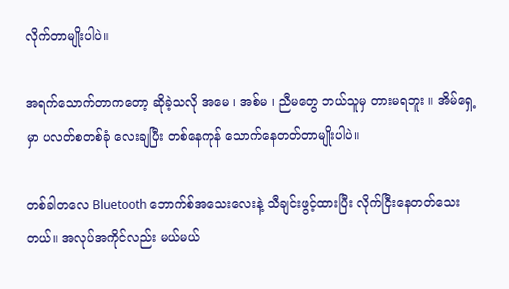လိုက်တာမျိုးပါပဲ။

အရက်သောက်တာကတော့ ဆိုခဲ့သလို အမေ ၊ အစ်မ ၊ ညီမတွေ ဘယ်သူမှ တားမရဘူး ။ အိမ်ရှေ့မှာ ပလတ်စတစ်ခုံ လေးချပြီး တစ်နေကုန် သောက်နေတတ်တာမျိုးပါပဲ။

တစ်ခါတလေ Bluetooth ဘောက်စ်အသေးလေးနဲ့ သီချင်းဖွင့်ထားပြီး လိုက်ငြီးနေတတ်သေးတယ်။ အလုပ်အကိုင်လည်း မယ်မယ်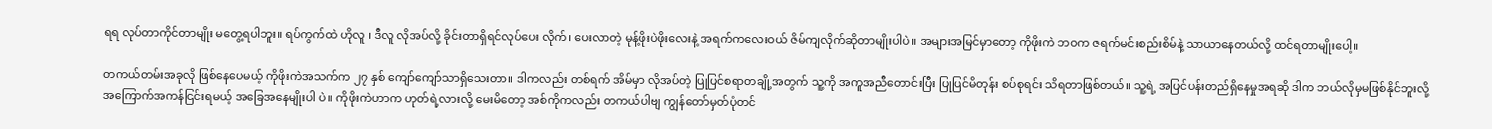ရရ လုပ်တာကိုင်တာမျိုး မတွေ့ရပါဘူး။ ရပ်ကွက်ထဲ ဟိုလူ ၊ ဒီလူ လိုအပ်လို့ ခိုင်းတာရှိရင်လုပ်ပေး လိုက်၊ ပေးလာတဲ့ မုန့်ဖိုးပဲဖိုးလေးနဲ့ အရက်ကလေးဝယ် ဇိမ်ကျလိုက်ဆိုတာမျိုးပါပဲ။ အများအမြင်မှာတော့ ကိုဖိုးကဲ ဘဝက ဇရက်မင်းစည်းစိမ်နဲ့ သာယာနေတယ်လို့ ထင်ရတာမျိုးပေါ့။

တကယ်တမ်းအခုလို ဖြစ်နေပေမယ့် ကိုဖိုးကဲအသက်က ၂၇ နှစ် ကျော်ကျော်သာရှိသေးတာ။ ဒါကလည်း တစ်ရက် အိမ်မှာ လိုအပ်တဲ့ ပြုပြင်စရာတချို့အတွက် သူ့ကို အကူအညီတောင်းပြီး ပြုပြင်မိတုန်း စပ်စုရင်း သိရတာဖြစ်တယ်။ သူ့ရဲ့ အပြင်ပန်းတည်ရှိနေမှုအရဆို ဒါက ဘယ်လိုမှမဖြစ်နိုင်ဘူးလို့ အကြောက်အကန်ငြင်းရမယ့် အခြေအနေမျိုးပါ ပဲ။ ကိုဖိုးကဲဟာက ဟုတ်ရဲ့လားလို့ မေးမိတော့ အစ်ကိုကလည်း တကယ်ပါဗျ ကျွန်တော်မှတ်ပုံတင်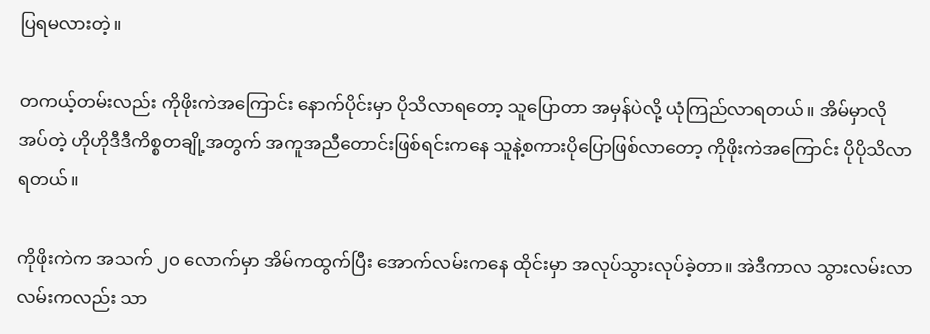ပြရမလားတဲ့။

တကယ့်တမ်းလည်း ကိုဖိုးကဲအကြောင်း နောက်ပိုင်းမှာ ပိုသိလာရတော့ သူပြောတာ အမှန်ပဲလို့ ယုံကြည်လာရတယ်။ အိမ်မှာလိုအပ်တဲ့ ဟိုဟိုဒီဒီကိစ္စတချို့အတွက် အကူအညီတောင်းဖြစ်ရင်းကနေ သူနဲ့စကားပိုပြောဖြစ်လာတော့ ကိုဖိုးကဲအကြောင်း ပိုပိုသိလာရတယ်။

ကိုဖိုးကဲက အသက် ၂၀ လောက်မှာ အိမ်ကထွက်ပြီး အောက်လမ်းကနေ ထိုင်းမှာ အလုပ်သွားလုပ်ခဲ့တာ။ အဲဒီကာလ သွားလမ်းလာလမ်းကလည်း သာ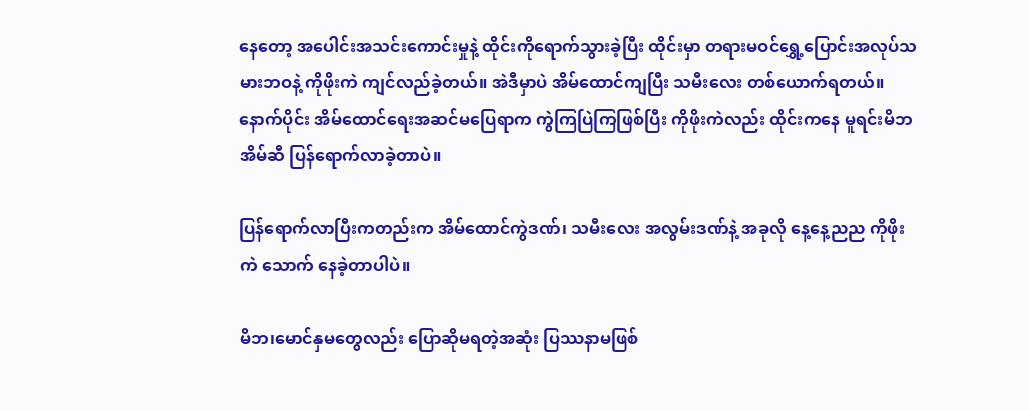နေတော့ အပေါင်းအသင်းကောင်းမှုနဲ့ ထိုင်းကိုရောက်သွားခဲ့ပြီး ထိုင်းမှာ တရားမဝင်ရွှေ့ပြောင်းအလုပ်သမားဘဝနဲ့ ကိုဖိုးကဲ ကျင်လည်ခဲ့တယ်။ အဲဒီမှာပဲ အိမ်ထောင်ကျပြီး သမီးလေး တစ်ယောက်ရတယ်။ နောက်ပိုင်း အိမ်ထောင်ရေးအဆင်မပြေရာက ကွဲကြပြဲကြဖြစ်ပြီး ကိုဖိုးကဲလည်း ထိုင်းကနေ မူရင်းမိဘအိမ်ဆီ ပြန်ရောက်လာခဲ့တာပဲ။

ပြန်ရောက်လာပြီးကတည်းက အိမ်ထောင်ကွဲဒဏ်၊ သမီးလေး အလွမ်းဒဏ်နဲ့ အခုလို နေ့နေ့ညည ကိုဖိုးကဲ သောက် နေခဲ့တာပါပဲ။

မိဘ၊မောင်နှမတွေလည်း ပြောဆိုမရတဲ့အဆုံး ပြဿနာမဖြစ်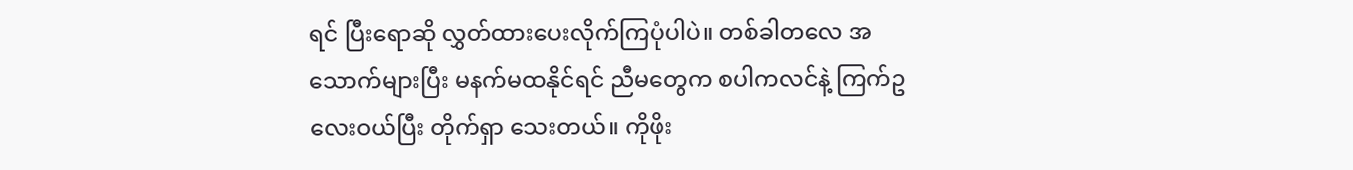ရင် ပြီးရောဆို လွှတ်ထားပေးလိုက်ကြပုံပါပဲ။ တစ်ခါတလေ အသောက်များပြီး မနက်မထနိုင်ရင် ညီမတွေက စပါကလင်နဲ့ ကြက်ဥလေးဝယ်ပြီး တိုက်ရှာ သေးတယ်။ ကိုဖိုး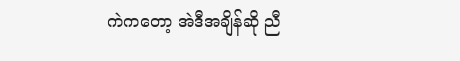ကဲကတော့ အဲဒီအချိန်ဆို ညီ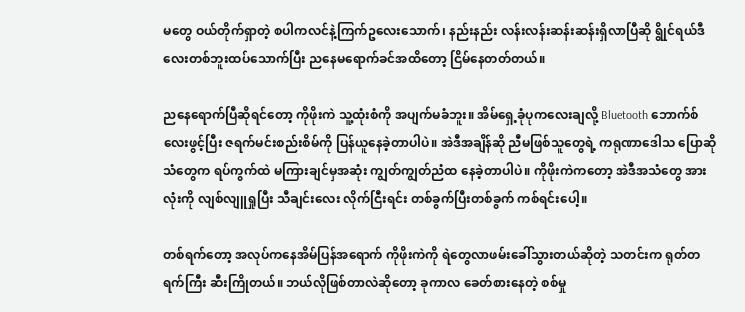မတွေ ဝယ်တိုက်ရှာတဲ့ စပါကလင်နဲ့ကြက်ဥလေးသောက်၊ နည်းနည်း လန်းလန်းဆန်းဆန်းရှိလာပြီဆို ရွိုင်ရယ်ဒီလေးတစ်ဘူးထပ်သောက်ပြီး ညနေမရောက်ခင်အထိတော့ ငြိမ်နေတတ်တယ်။

ညနေရောက်ပြီဆိုရင်တော့ ကိုဖိုးကဲ သူ့ထုံးစံကို အပျက်မခံဘူး။ အိမ်ရှေ့ခုံပုကလေးချလို့ Bluetooth ဘောက်စ်လေးဖွင့်ပြီး ဇရက်မင်းစည်းစိမ်ကို ပြန်ယူနေခဲ့တာပါပဲ။ အဲဒီအချိန်ဆို ညီမဖြစ်သူတွေရဲ့ ကရုဏာဒေါသ ပြောဆိုသံတွေက ရပ်ကွက်ထဲ မကြားချင်မှအဆုံး ကျွတ်ကျွတ်ညံထ နေခဲ့တာပါပဲ။ ကိုဖိုးကဲကတော့ အဲဒီအသံတွေ အားလုံးကို လျစ်လျူရှုပြီး သီချင်းလေး လိုက်ငြီးရင်း တစ်ခွက်ပြီးတစ်ခွက် ကစ်ရင်းပေါ့။

တစ်ရက်တော့ အလုပ်ကနေအိမ်ပြန်အရောက် ကိုဖိုးကဲကို ရဲတွေလာဖမ်းခေါ်သွားတယ်ဆိုတဲ့ သတင်းက ရုတ်တရက်ကြီး ဆီးကြိုတယ်။ ဘယ်လိုဖြစ်တာလဲဆိုတော့ ခုကာလ ခေတ်စားနေတဲ့ စစ်မှု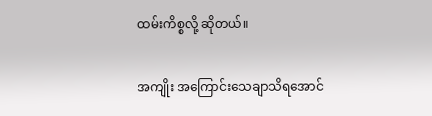ထမ်းကိစ္စလို့ ဆိုတယ်။

အကျိုး အကြောင်းသေချာသိရအောင်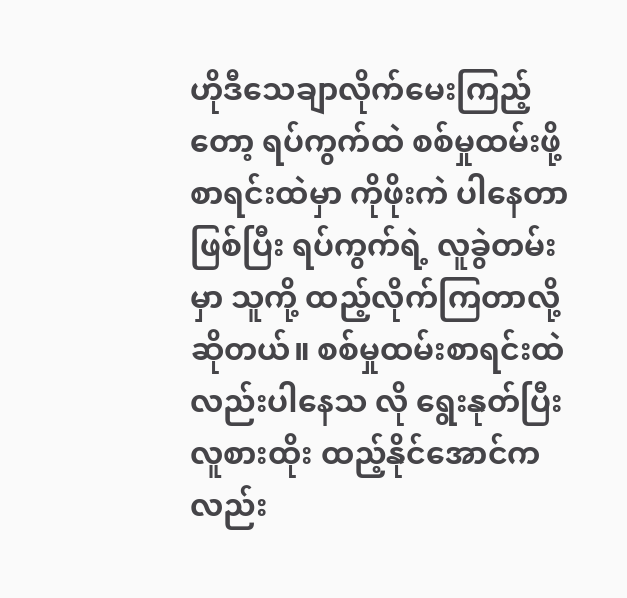ဟိုဒီသေချာလိုက်မေးကြည့်တော့ ရပ်ကွက်ထဲ စစ်မှုထမ်းဖို့ စာရင်းထဲမှာ ကိုဖိုးကဲ ပါနေတာဖြစ်ပြီး ရပ်ကွက်ရဲ့ လူခွဲတမ်းမှာ သူကို့ ထည့်လိုက်ကြတာလို့ ဆိုတယ်။ စစ်မှုထမ်းစာရင်းထဲလည်းပါနေသ လို ရွေးနုတ်ပြီး လူစားထိုး ထည့်နိုင်အောင်ကလည်း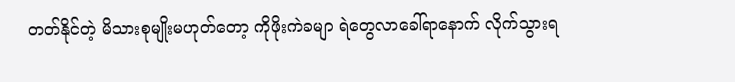တတ်နိုင်တဲ့ မိသားစုမျိုးမဟုတ်တော့ ကိုဖိုးကဲခမျာ ရဲတွေလာခေါ်ရာနောက် လိုက်သွားရ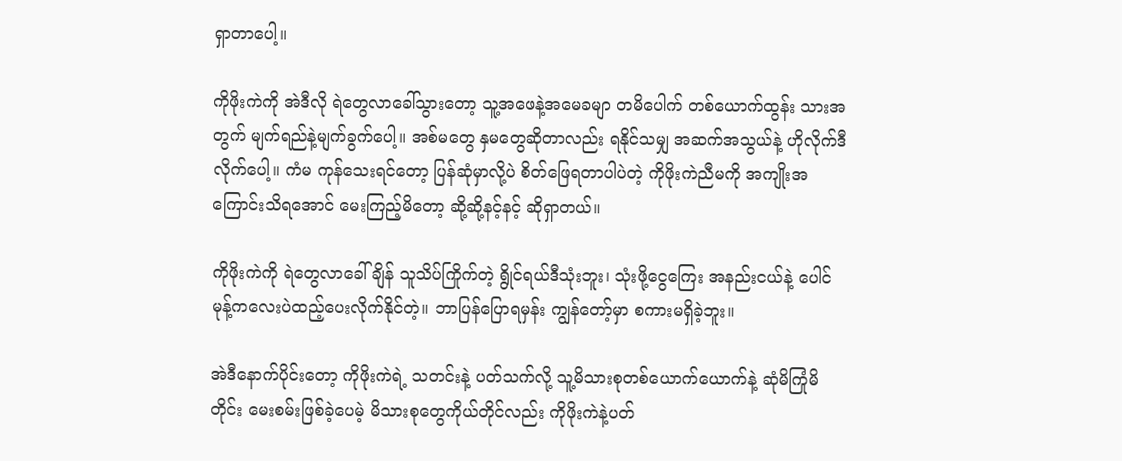ရှာတာပေါ့။

ကိုဖိုးကဲကို အဲဒီလို ရဲတွေလာခေါ်သွားတော့ သူ့အဖေနဲ့အမေခမျာ တမိပေါက် တစ်ယောက်ထွန်း သားအတွက် မျက်ရည်နဲ့မျက်ခွက်ပေါ့။ အစ်မတွေ နှမတွေဆိုတာလည်း ရနိုင်သမျှ အဆက်အသွယ်နဲ့ ဟိုလိုက်ဒီလိုက်ပေါ့။ ကံမ ကုန်သေးရင်တော့ ပြန်ဆုံမှာလို့ပဲ စိတ်ဖြေရတာပါပဲတဲ့ ကိုဖိုးကဲညီမကို အကျိုးအကြောင်းသိရအောင် မေးကြည့်မိတော့ ဆို့ဆို့နင့်နင့် ဆိုရှာတယ်။

ကိုဖိုးကဲကို ရဲတွေလာခေါ်ချိန် သူသိပ်ကြိုက်တဲ့ ရွိုင်ရယ်ဒီသုံးဘူး၊ သုံးဖို့ငွေကြေး အနည်းငယ်နဲ့ ပေါင်မုန့်ကလေးပဲထည့်ပေးလိုက်နိုင်တဲ့။ ဘာပြန်ပြောရမှန်း ကျွန်တော့်မှာ စကားမရှိခဲ့ဘူး။

အဲဒီနောက်ပိုင်းတော့ ကိုဖိုးကဲရဲ့ သတင်းနဲ့ ပတ်သက်လို့ သူ့မိသားစုတစ်ယောက်ယောက်နဲ့ ဆုံမိကြုံမိတိုင်း မေးစမ်းဖြစ်ခဲ့ပေမဲ့ မိသားစုတွေကိုယ်တိုင်လည်း ကိုဖိုးကဲနဲ့ပတ်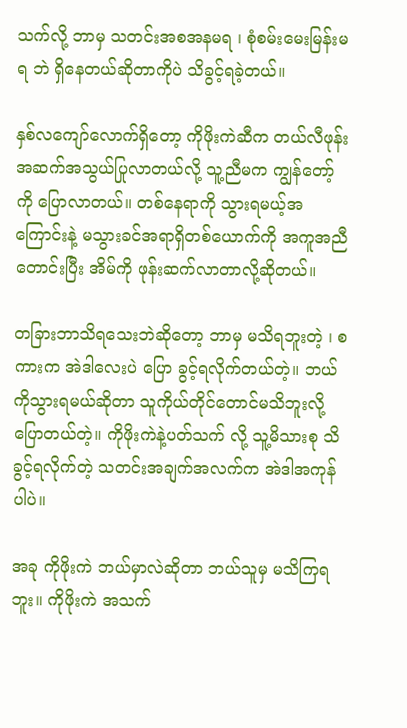သက်လို့ ဘာမှ သတင်းအစအနမရ ၊ စုံစမ်းမေးမြန်းမရ ဘဲ ရှိနေတယ်ဆိုတာကိုပဲ သိခွင့်ရခဲ့တယ်။

နှစ်လကျော်လောက်ရှိတော့ ကိုဖိုးကဲဆီက တယ်လီဖုန်းအဆက်အသွယ်ပြုလာတယ်လို့ သူ့ညီမက ကျွန်တော့်ကို ပြောလာတယ်။ တစ်နေရာကို သွားရမယ့်အကြောင်းနဲ့ မသွားခင်အရာရှိတစ်ယောက်ကို အကူအညီတောင်းပြီး အိမ်ကို ဖုန်းဆက်လာတာလို့ဆိုတယ်။

တခြားဘာသိရသေးဘဲဆိုတော့ ဘာမှ မသိရဘူးတဲ့ ၊ စကားက အဲဒါလေးပဲ ပြော ခွင့်ရလိုက်တယ်တဲ့။ ဘယ်ကိုသွားရမယ်ဆိုတာ သူကိုယ်တိုင်တောင်မသိဘူးလို့ ပြောတယ်တဲ့။ ကိုဖိုးကဲနဲ့ပတ်သက် လို့ သူ့မိသားစု သိခွင့်ရလိုက်တဲ့ သတင်းအချက်အလက်က အဲဒါအကုန်ပါပဲ။

အခု ကိုဖိုးကဲ ဘယ်မှာလဲဆိုတာ ဘယ်သူမှ မသိကြရဘူး။ ကိုဖိုးကဲ အသက်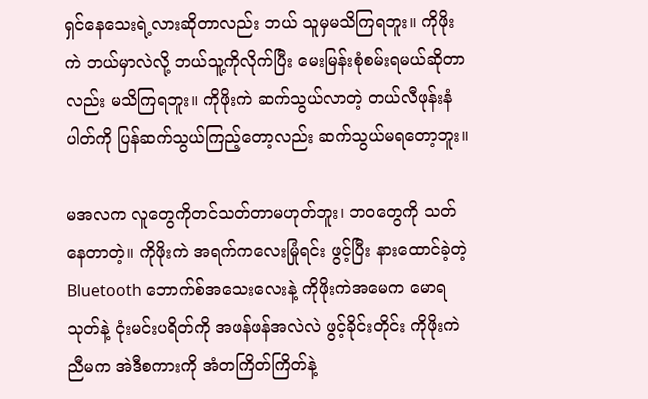ရှင်နေသေးရဲ့လားဆိုတာလည်း ဘယ် သူမှမသိကြရဘူး။ ကိုဖိုးကဲ ဘယ်မှာလဲလို့ ဘယ်သူ့ကိုလိုက်ပြီး မေးမြန်းစုံစမ်းရမယ်ဆိုတာလည်း မသိကြရဘူး။ ကိုဖိုးကဲ ဆက်သွယ်လာတဲ့ တယ်လီဖုန်းနံပါတ်ကို ပြန်ဆက်သွယ်ကြည့်တော့လည်း ဆက်သွယ်မရတော့ဘူး။

မအလက လူတွေကိုတင်သတ်တာမဟုတ်ဘူး၊ ဘဝတွေကို သတ်နေတာတဲ့။ ကိုဖိုးကဲ အရက်ကလေးမြုံရင်း ဖွင့်ပြီး နားထောင်ခဲ့တဲ့ Bluetooth ဘောက်စ်အသေးလေးနဲ့ ကိုဖိုးကဲအမေက မောရသုတ်နဲ့ ငုံးမင်းပရိတ်ကို အဖန်ဖန်အလဲလဲ ဖွင့်ခိုင်းတိုင်း ကိုဖိုးကဲ ညီမက အဲဒီစကားကို အံတကြိတ်ကြိတ်နဲ့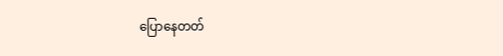ပြောနေတတ်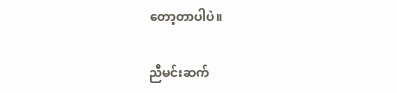တော့တာပါပဲ။

ညီမင်းဆက်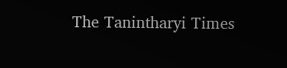The Tanintharyi Times